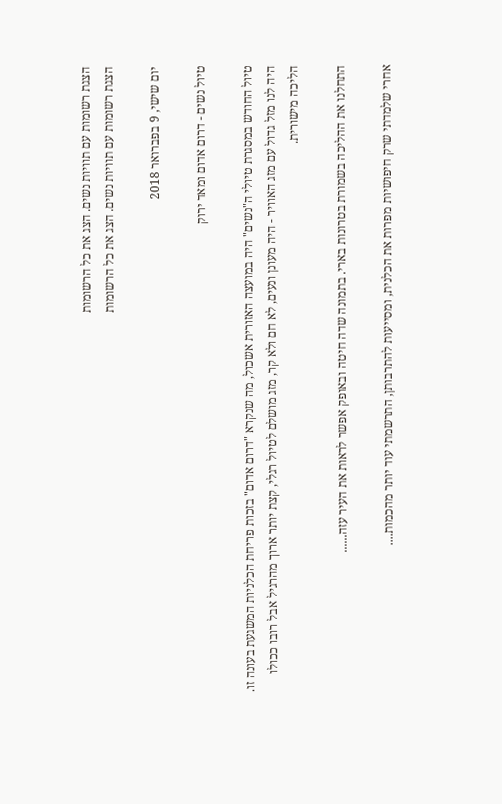הצגת רשומות עם תוויות נשים. הצג את כל הרשומות
הצגת רשומות עם תוויות נשים. הצג את כל הרשומות

יום שישי, 9 בפברואר 2018

טיול נשים - דרום אדום ומאד ירוק

טיול החודש במסגרת טיולי ה"נשים" היה במועצה האזורית אשכול, מה שנקרא "דרום אדום" בזכות פריחת הכלניות המשגעת בעונה זו.
היה לנו מזל גדול עם מזג האוויר - היה מעונן ונעים, לא חם ולא קר, מזג מושלם לטיול רגלי, קצת יותר ארוך מהרגיל אבל רובו ככולו הליכה מישורית.

התחלנו את ההליכה בשמורת בטרונות בארי. בתמונה שדה חיטה ובאופק אפשר לראות את העיר עזה......

אחרי שלמדתי שרק חיפושיות מפרות את הכלנית, ומסייעות להתרבותן, התרשמתי עוד יותר מהכמות....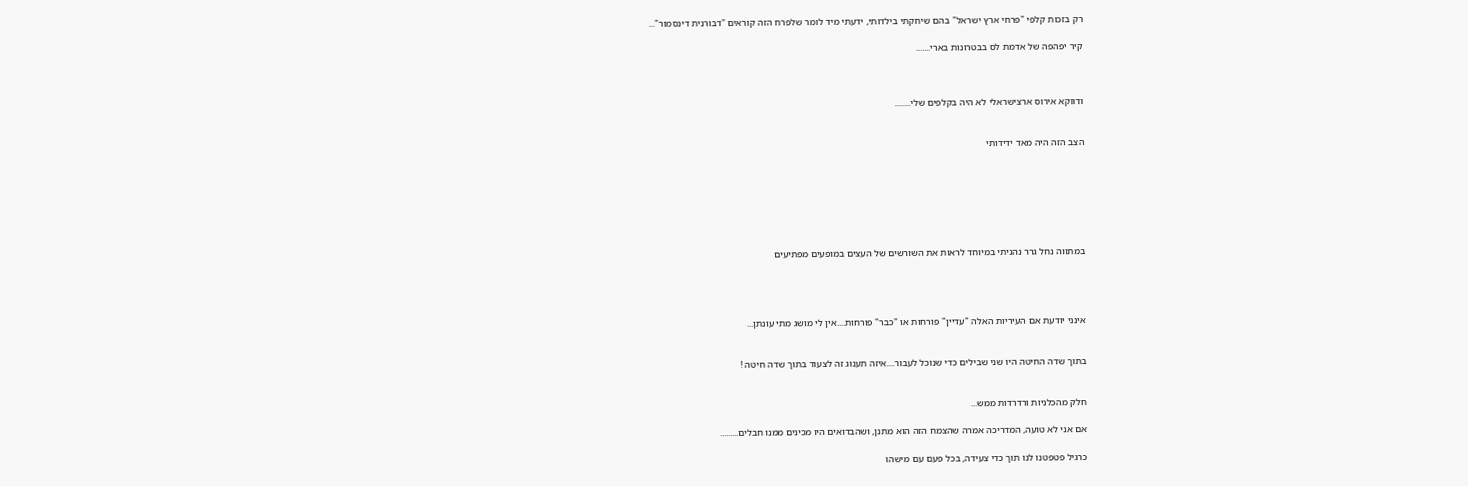רק בזכות קלפי "פרחי ארץ ישראל" בהם שיחקתי בילדותי, ידעתי מיד לומר שלפרח הזה קוראים "דבורנית דינסמור"...

קיר יפהפה של אדמת לס בבטרונות בארי.......



ודווקא אירוס ארצישראלי לא היה בקלפים שלי........


הצב הזה היה מאד ידידותי







במתווה נחל גרר נהניתי במיוחד לראות את השורשים של העצים במופעים מפתיעים




אינני יודעת אם העיריות האלה "עדיין" פורחות או "כבר" פורחות....אין לי מושג מתי עונתן...


בתוך שדה החיטה היו שני שבילים כדי שנוכל לעבור....איזה תענוג זה לצעוד בתוך שדה חיטה !


חלק מהכלניות ורדרדות ממש...

אם אני לא טועה, המדריכה אמרה שהצמח הזה הוא מתנן, ושהבדואים היו מכינים ממנו חבלים.........

כרגיל פטפטנו לנו תוך כדי צעידה, בכל פעם עם מישהו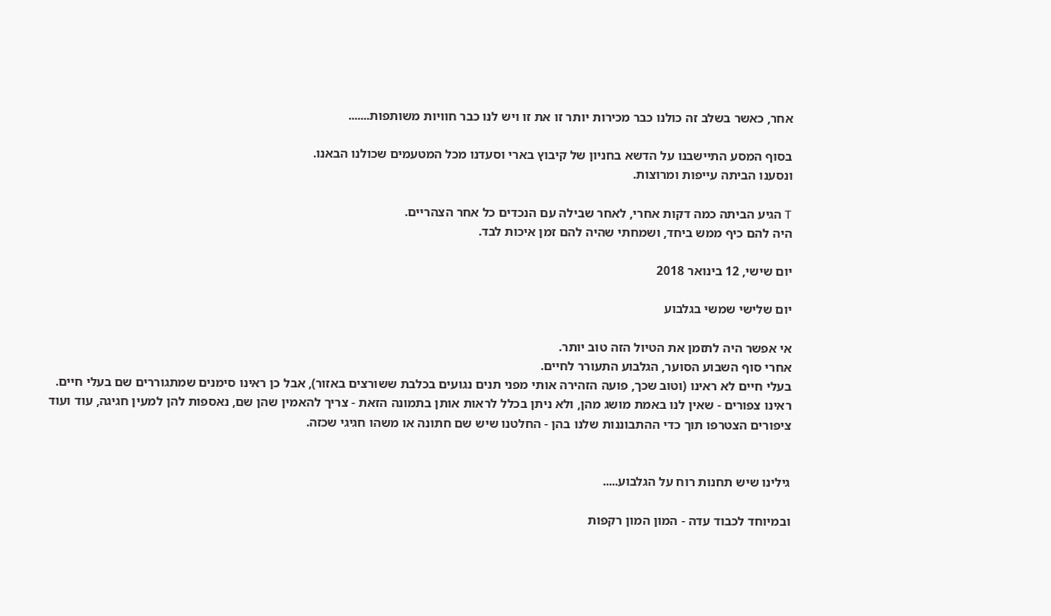אחר, כאשר בשלב זה כולנו כבר מכירות יותר זו את זו ויש לנו כבר חוויות משותפות.......

בסוף המסע התיישבנו על הדשא בחניון של קיבוץ בארי וסעדנו מכל המטעמים שכולנו הבאנו.
ונסענו הביתה עייפות ומרוצות.

T הגיע הביתה כמה דקות אחרי, לאחר שבילה עם הנכדים כל אחר הצהריים.
היה להם כיף ממש ביחד, ושמחתי שהיה להם זמן איכות לבד.

יום שישי, 12 בינואר 2018

יום שלישי שמשי בגלבוע

אי אפשר היה לתזמן את הטיול הזה טוב יותר.
אחרי סוף השבוע הסוער, הגלבוע התעורר לחיים.
בעלי חיים לא ראינו (וטוב שכך, פועה הזהירה אותי מפני תנים נגועים בכלבת ששורצים באזור), אבל כן ראינו סימנים שמתגוררים שם בעלי חיים.
ראינו צפורים - שאין לנו באמת מושג מהן, ולא ניתן בכלל לראות אותן בתמונה הזאת - צריך להאמין שהן שם, נאספות להן למעין חגיגה, עוד ועוד ציפורים הצטרפו תוך כדי ההתבוננות שלנו בהן - החלטנו שיש שם חתונה או משהו חגיגי שכזה.


גילינו שיש תחנות רוח על הגלבוע.....

ובמיוחד לכבוד עדה - המון המון רקפות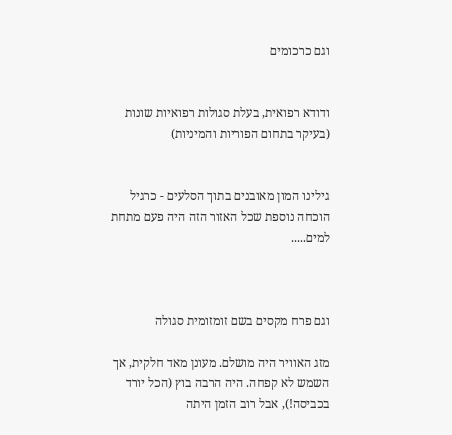וגם כרכומים


ודודא רפואית, בעלת סגולות רפואיות שונות (בעיקר בתחום הפוריות והמיניות)


גילינו המון מאובנים בתוך הסלעים - כרגיל הוכחה נוספת שכל האזור הזה היה פעם מתחת למים.....



וגם פרח מקסים בשם זומזומית סגולה

מזג האוויר היה מושלם. מעונן מאד חלקית, אך השמש לא קפחה. היה הרבה בוץ (הכל יורד בכביסה!), אבל רוב הזמן היתה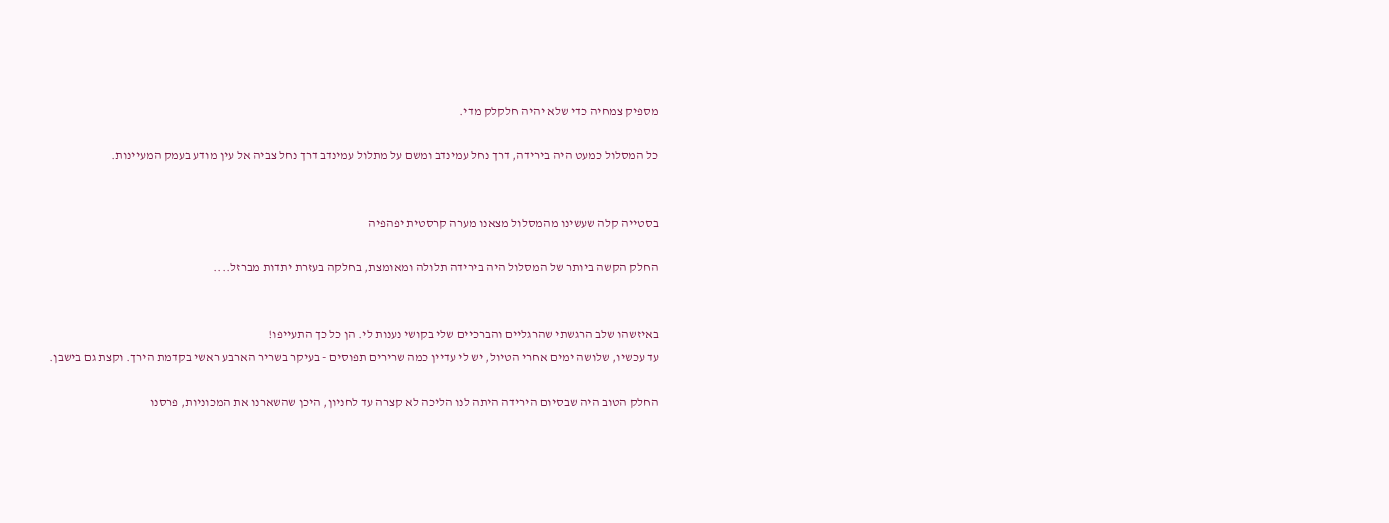מספיק צמחיה כדי שלא יהיה חלקלק מדי.

כל המסלול כמעט היה בירידה, דרך נחל עמינדב ומשם על מתלול עמינדב דרך נחל צביה אל עין מודע בעמק המעיינות.


בסטייה קלה שעשינו מהמסלול מצאנו מערה קרסטית יפהפיה

החלק הקשה ביותר של המסלול היה בירידה תלולה ומאומצת, בחלקה בעזרת יתדות מברזל....


באיזשהו שלב הרגשתי שהרגליים והברכיים שלי בקושי נענות לי. הן כל כך התעייפו!
עד עכשיו, שלושה ימים אחרי הטיול, יש לי עדיין כמה שרירים תפוסים - בעיקר בשריר הארבע ראשי בקדמת הירך. וקצת גם בישבן.

החלק הטוב היה שבסיום הירידה היתה לנו הליכה לא קצרה עד לחניון, היכן שהשארנו את המכוניות, פרסנו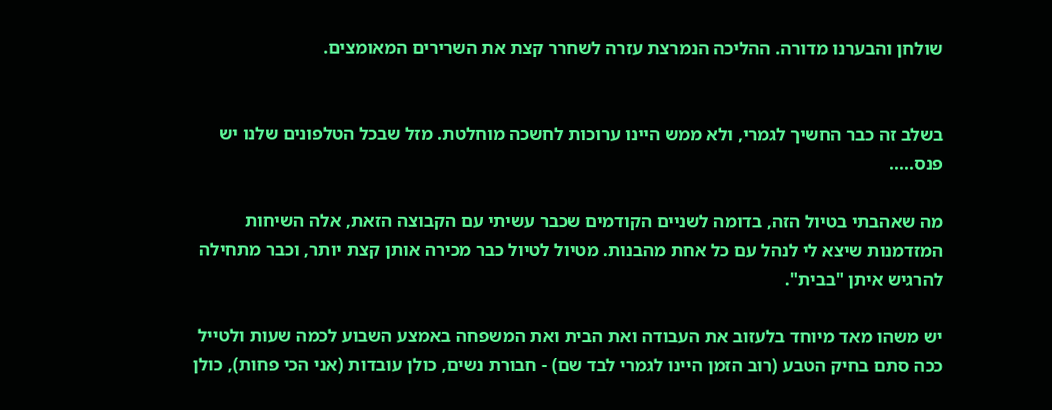שולחן והבערנו מדורה. ההליכה הנמרצת עזרה לשחרר קצת את השרירים המאומצים.


בשלב זה כבר החשיך לגמרי, ולא ממש היינו ערוכות לחשכה מוחלטת. מזל שבכל הטלפונים שלנו יש פנס.....

מה שאהבתי בטיול הזה, בדומה לשניים הקודמים שכבר עשיתי עם הקבוצה הזאת, אלה השיחות המזדמנות שיצא לי לנהל עם כל אחת מהבנות. מטיול לטיול כבר מכירה אותן קצת יותר, וכבר מתחילה להרגיש איתן "בבית".

יש משהו מאד מיוחד בלעזוב את העבודה ואת הבית ואת המשפחה באמצע השבוע לכמה שעות ולטייל ככה סתם בחיק הטבע (רוב הזמן היינו לגמרי לבד שם) - חבורת נשים, כולן עובדות (אני הכי פחות), כולן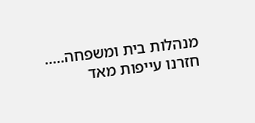מנהלות בית ומשפחה.....
חזרנו עייפות מאד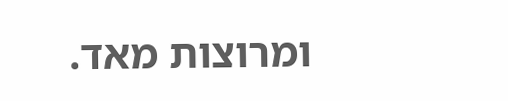ומרוצות מאד.